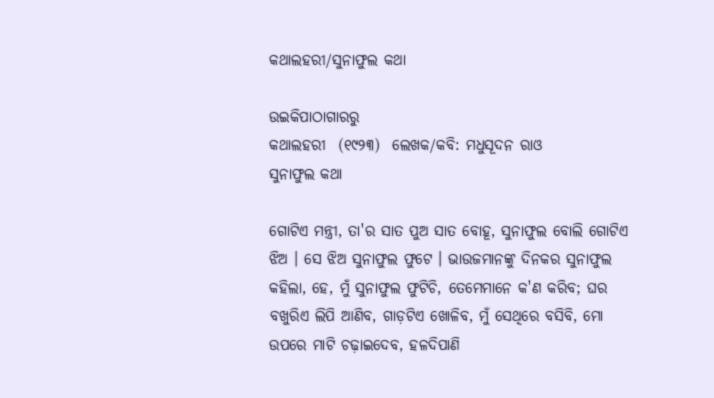କଥାଲହରୀ/ସୁନାଫୁଲ କଥା

ଉଇକିପାଠାଗାର‌ରୁ
କଥାଲହରୀ  (୧୯୨୩)  ଲେଖକ/କବି: ମଧୁସୂଦନ ରାଓ
ସୁନାଫୁଲ କଥା

ଗୋଟିଏ ମନ୍ତ୍ରୀ, ତା'ର ସାତ ପୁଅ ସାତ ବୋହୂ, ସୁନାଫୁଲ ବୋଲି ଗୋଟିଏ ଝିଅ । ସେ ଝିଅ ସୁନାଫୁଲ ଫୁଟେ । ଭାଉଜମାନଙ୍କୁ ଦିନକର ସୁନାଫୁଲ କହିଲା, ହେ, ମୁଁ ସୁନାଫୁଲ ଫୁଟିଚି, ତେମେମାନେ କ'ଣ କରିବ; ଘର ବଖୁରିଏ ଲିପି ଆଣିବ, ଗାଡ଼ଟିଏ ଖୋଳିବ, ମୁଁ ସେଥିରେ ବସିବି, ମୋ ଉପରେ ମାଟି ଚଢ଼ାଇଦେବ, ହଳଦିପାଣି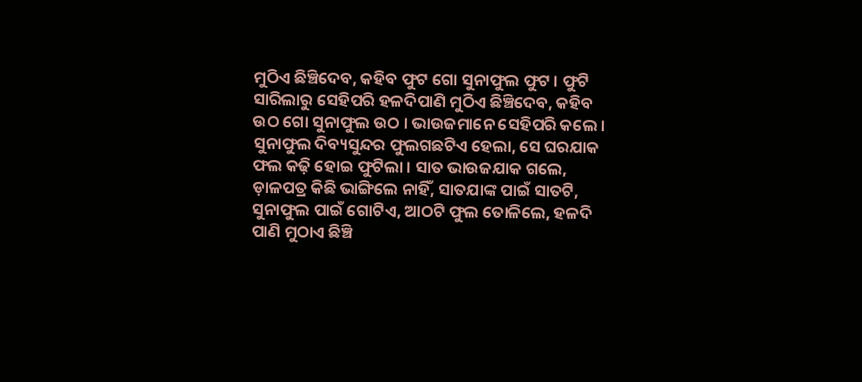ମୁଠିଏ ଛିଞ୍ଚିଦେବ, କହିବ ଫୁଟ ଗୋ ସୁନାଫୁଲ ଫୁଟ । ଫୁଟି ସାରିଲାରୁ ସେହିପରି ହଳଦିପାଣି ମୁଠିଏ ଛିଞ୍ଚିଦେବ, କହିବ ଉଠ ଗୋ ସୁନାଫୁଲ ଉଠ । ଭାଉଜମାନେ ସେହିପରି କଲେ । ସୁନାଫୁଲ ଦିବ୍ୟସୁନ୍ଦର ଫୁଲଗଛଟିଏ ହେଲା, ସେ ଘରଯାକ ଫଲ କଢ଼ି ହୋଇ ଫୁଟିଲା । ସାତ ଭାଉଜ‌ଯାକ ଗଲେ, ଡ଼ାଳପତ୍ର କିଛି ଭାଙ୍ଗିଲେ ନାହିଁ, ସାତଯାଙ୍କ ପାଇଁ ସାତଟି, ସୁନାଫୁଲ ପାଇଁ ଗୋଟିଏ, ଆଠଟି ଫୁଲ ତୋଳିଲେ, ହଳଦି ପାଣି ମୁଠାଏ ଛିଞ୍ଚି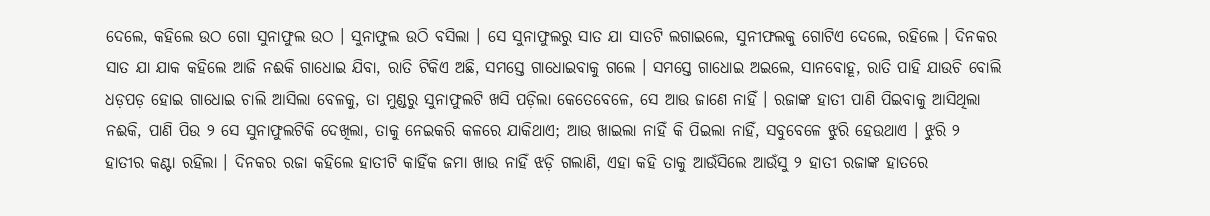ଦେଲେ, କ‌ହିଲେ ଉଠ ଗୋ ସୁନାଫୁଲ ଉଠ । ସୁନାଫୁଲ ଉଠି ବସିଲା । ସେ ସୁନାଫୁଲରୁ ସାତ ଯା ସାତଟି ଲଗାଇଲେ, ସୁନୀଫଲକୁ ଗୋଟିଏ ଦେଲେ, ରହିଲେ । ଦିନକର ସାତ ଯା ଯାକ କହିଲେ ଆଜି ନଈକି ଗାଧୋଇ ଯିବା, ରାତି ଟିକିଏ ଅଛି, ସମସ୍ତେ ଗାଧୋଇବାକୁ ଗଲେ । ସମସ୍ତେ ଗାଧୋଇ ଅଇଲେ, ସାନବୋହୂ, ରାତି ପାହି ଯାଉଚି ବୋଲି ଧଡ଼ପଡ଼ ହୋଇ ଗାଧୋଇ ଚାଲି ଆସିଲା ବେଳକୁ, ତା ମୁଣ୍ଡରୁ ସୁନାଫୁଲଟି ଖସି ପଡ଼ିଲା କେତେବେଳେ, ସେ ଆଉ ଜାଣେ ନାହିଁ । ରଜାଙ୍କ ହାତୀ ପାଣି ପିଇବାକୁ ଆସିଥିଲା ନଈକି, ପାଣି ପିଉ ୨ ସେ ସୁନାଫୁଲଟିକି ଦେଖିଲା, ତାକୁ ନେଇକରି କଳରେ ଯାକିଥାଏ; ଆଉ ଖାଇଲା ନାହିଁ କି ପିଇଲା ନାହିଁ, ସବୁବେଳେ ଝୁରି ହେଉଥାଏ । ଝୁରି ୨ ହାତୀର କଣ୍ଟା ରହିଲା । ଦିନ‌କର ରଜା କହିଲେ ହାତୀଟି କାହିଁକ ଜମା ଖାଉ ନାହିଁ ଝଡ଼ି ଗଲାଣି, ଏହା କହି ତାକୁ ଆଉଁସିଲେ ଆଉଁସୁ ୨ ହାତୀ ରଜାଙ୍କ ହାତରେ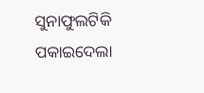ସୁନାଫୁଲଟିକି ପକାଇଦେଲା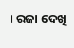। ରଜା ଦେଖି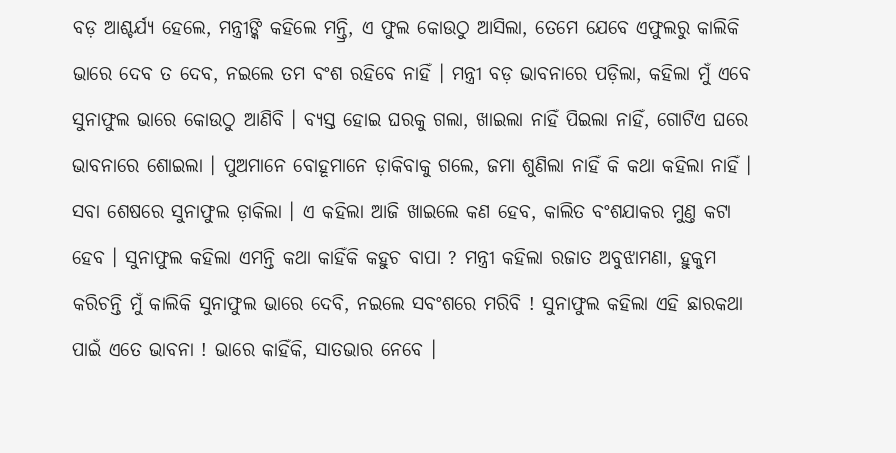ବଡ଼ ଆଶ୍ଚର୍ଯ୍ୟ ହେଲେ, ମନ୍ତ୍ରୀଙ୍କି କ‌ହିଲେ ମନ୍ତ୍ରି, ଏ ଫୁଲ କୋଉଠୁ ଆସିଲା, ତେମେ ଯେବେ ଏଫୁଲରୁ କାଲିକି ଭାରେ ଦେବ ତ ଦେବ, ନଇଲେ ତମ ବଂଶ ରହିବେ ନାହିଁ । ମନ୍ତ୍ରୀ ବଡ଼ ଭାବନାରେ ପଡ଼ିଲା, କ‌ହିଲା ମୁଁ ଏବେ ସୁନାଫୁଲ ଭାରେ କୋଉଠୁ ଆଣିବି । ବ୍ୟସ୍ତ ହୋଇ ଘରକୁ ଗଲା, ଖାଇଲା ନାହିଁ ପିଇଲା ନାହିଁ, ଗୋଟିଏ ଘରେ ଭାବନାରେ ଶୋଇଲା । ପୁଅମାନେ ବୋହୂମାନେ ଡ଼ାକିବାକୁ ଗଲେ, ଜମା ଶୁଣିଲା ନାହିଁ କି କଥା କ‌ହିଲା ନାହିଁ । ସବା ଶେଷରେ ସୁନାଫୁଲ ଡ଼ାକିଲା । ଏ କ‌ହିଲା ଆଜି ଖାଇଲେ କଣ ହେବ, କାଲିତ ବଂଶ‌ଯାକର ମୁଣ୍ତ କଟା ହେବ । ସୁନାଫୁଲ କ‌ହିଲା ଏମନ୍ତି କଥା କାହିଁକି କ‌ହୁଚ ବାପା ? ମନ୍ତ୍ରୀ କ‌ହିଲା ରଜାତ ଅବୁଝାମଣା, ହୁକୁମ କରିଚନ୍ତି ମୁଁ କାଲିକି ସୁନାଫୁଲ ଭାରେ ଦେବି, ନଇଲେ ସବଂଶରେ ମରିବି ! ସୁନାଫୁଲ କ‌ହିଲା ଏହି ଛାରକଥା ପାଇଁ ଏତେ ଭାବନା ! ଭାରେ କାହିଁକି, ସାତଭାର ନେବେ ।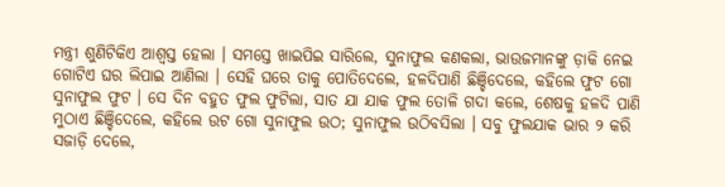ମନ୍ତ୍ରୀ ଶୁଣିଟିକିଏ ଆଶ୍ୱସ୍ତ ହେଲା । ସମସ୍ତେ ଖାଇପିଇ ସାରିଲେ, ସୁନାଫୁଲ କଣକଲା, ଭାଉଜମାନଙ୍କୁ ଡ଼ାକି ନେଇ ଗୋଟିଏ ଘର ଲିପାଇ ଆଣିଲା । ସେହି ଘରେ ତାକୁ ପୋତିଦେଲେ, ହଳଦିପାଣି ଛିଞ୍ଚିଦେଲେ, କ‌ହିଲେ ଫୁଟ ଗୋ ସୁନାଫୁଲ ଫୁଟ । ସେ ଦିନ ବ‌ହୁତ ଫୁଲ ଫୁଟିଲା, ସାତ ଯା ଯାକ ଫୁଲ ତୋଳି ଗଦା କଲେ, ଶେଷକୁ ହଳଦି ପାଣି ମୁଠାଏ ଛିଞ୍ଚିଦେଲେ, କ‌ହିଲେ ଉଟ ଗୋ ସୁନାଫୁଲ ଉଠ; ସୁନାଫୁଲ ଉଠିବସିଲା । ସବୁ ଫୁଲ‌ଯାକ ଭାର ୨ କରି ସଜାଡ଼ି ଦେଲେ,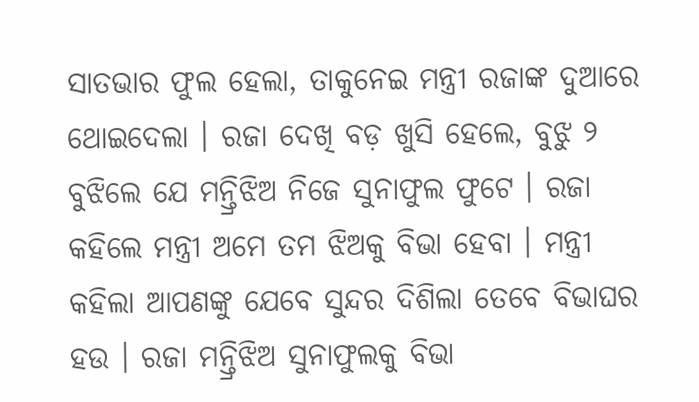ସାତଭାର ଫୁଲ ହେଲା, ତାକୁନେଇ ମନ୍ତ୍ରୀ ରଜାଙ୍କ ଦୁଆରେ ଥୋଇଦେଲା । ରଜା ଦେଖି ବଡ଼ ଖୁସି ହେଲେ, ବୁଝୁ ୨ ବୁଝିଲେ ଯେ ମନ୍ତ୍ରିଝିଅ ନିଜେ ସୁନାଫୁଲ ଫୁଟେ । ରଜା କ‌ହିଲେ ମନ୍ତ୍ରୀ ଅମେ ତମ ଝିଅକୁ ବିଭା ହେବା । ମନ୍ତ୍ରୀ କ‌ହିଲା ଆପଣଙ୍କୁ ଯେବେ ସୁନ୍ଦର ଦିଶିଲା ତେବେ ବିଭାଘର ହଉ । ରଜା ମନ୍ତ୍ରିଝିଅ ସୁନାଫୁଲକୁ ବିଭା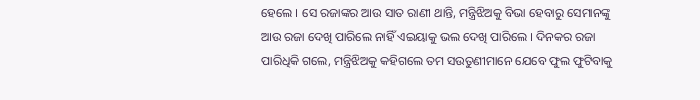ହେଲେ । ସେ ରଜାଙ୍କର ଆଉ ସାତ ରାଣୀ ଥାନ୍ତି, ମନ୍ତ୍ରିଝିଅକୁ ବିଭା ହେବାରୁ ସେମାନଙ୍କୁ ଆଉ ରଜା ଦେଖି ପାରିଲେ ନାହିଁ ଏଇୟାକୁ ଭଲ ଦେଖି ପାରିଲେ । ଦିନ‌କର ରଜା ପାରିଧିକି ଗଲେ, ମନ୍ତ୍ରିଝିଅକୁ କ‌ହିଗଲେ ତମ ସଉତୁଣୀମାନେ ଯେବେ ଫୁଲ ଫୁଟିବାକୁ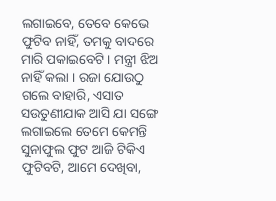ଲଗାଇବେ, ତେବେ କେଭେ ଫୁଟିବ ନାହିଁ, ତମକୁ ବାଦରେ ମାରି ପକାଇବେଟି । ମନ୍ତ୍ରୀ ଝିଅ ନାହିଁ କଲା । ରଜା ଯୋଉଠୁ ଗଲେ ବାହାରି, ଏସାତ ସଉତୁଣୀଯାକ ଆସି ଯା ସଙ୍ଗେ ଲଗାଇଲେ ତେମେ କେମନ୍ତି ସୁନାଫୁଲ ଫୁଟ ଆଜି ଟିକିଏ ଫୁଟିବଟି, ଆମେ ଦେଖିବା,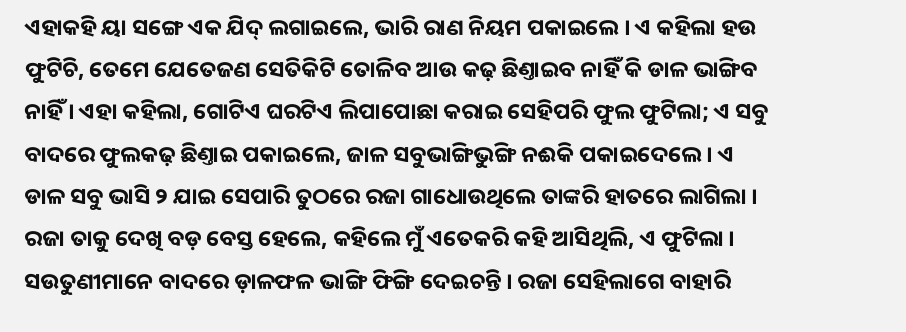ଏହାକ‌ହି ୟା ସଙ୍ଗେ ଏକ ଯିଦ୍ ଲଗାଇଲେ, ଭାରି ରାଣ ନିୟମ ପକାଇଲେ । ଏ କହିଲା ହଉ ଫୁଟିଚି, ତେମେ ଯେତେଜଣ ସେତିକିଟି ତୋଳିବ ଆଉ କଢ଼ ଛିଣ୍ତାଇବ ନାହିଁ କି ଡାଳ ଭାଙ୍ଗିବ ନାହିଁ । ଏହା କ‌ହିଲା, ଗୋଟିଏ ଘରଟିଏ ଲିପାପୋଛା କରାଇ ସେହିପରି ଫୁଲ ଫୁଟିଲା; ଏ ସବୁ ବାଦରେ ଫୁଲକଢ଼ ଛିଣ୍ତାଇ ପକାଇଲେ, ଜାଳ ସବୁଭାଙ୍ଗିଭୁଙ୍ଗି ନଈକି ପକାଇଦେଲେ । ଏ ଡାଳ ସବୁ ଭାସି ୨ ଯାଇ ସେପାରି ତୁଠରେ ରଜା ଗାଧୋଉଥିଲେ ତାଙ୍କରି ହାତରେ ଲାଗିଲା । ରଜା ତାକୁ ଦେଖି ବଡ଼ ବେସ୍ତ ହେଲେ, କ‌ହିଲେ ମୁଁ ଏତେକରି କହି ଆସିଥିଲି, ଏ ଫୁଟିଲା । ସଉତୁଣୀମାନେ ବାଦରେ ଡ଼ାଳଫଳ ଭାଙ୍ଗି ଫିଙ୍ଗି ଦେଇଚନ୍ତି । ରଜା ସେହିଲାଗେ ବାହାରି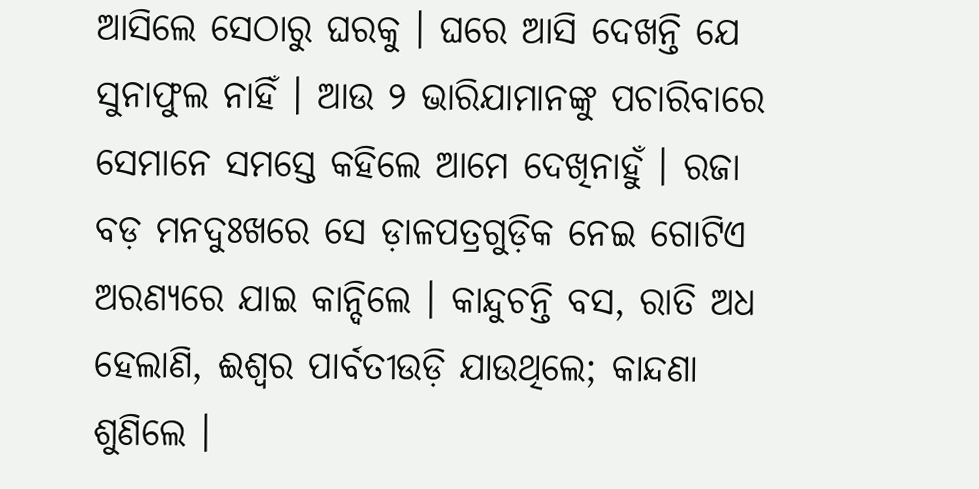ଆସିଲେ ସେଠାରୁ ଘରକୁ । ଘରେ ଆସି ଦେଖନ୍ତି ଯେ ସୁନାଫୁଲ ନାହିଁ । ଆଉ ୨ ଭାରିଯାମାନଙ୍କୁ ପଚାରିବାରେ ସେମାନେ ସମସ୍ତେ କହିଲେ ଆମେ ଦେଖିନାହୁଁ । ରଜା ବଡ଼ ମନ‌ଦୁଃଖରେ ସେ ଡ଼ାଳପତ୍ରଗୁଡ଼ିକ ନେଇ ଗୋଟିଏ ଅରଣ୍ୟରେ ଯାଇ କାନ୍ଦିଲେ । କାନ୍ଦୁଚନ୍ତି ବସ, ରାତି ଅଧ ହେଲାଣି, ଈଶ୍ୱର ପାର୍ବତୀଉଡ଼ି ଯାଉଥିଲେ; କାନ୍ଦଣା ଶୁଣିଲେ ।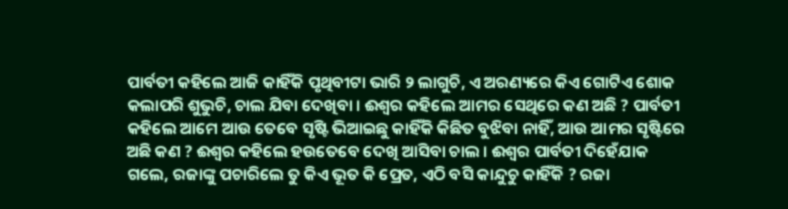ପାର୍ବତୀ କ‌ହିଲେ ଆଜି କାହିଁକି ପୃଥିବୀଟା ଭାରି ୨ ଲାଗୁଚି, ଏ ଅରଣ୍ୟରେ କିଏ ଗୋଟିଏ ଶୋକ କଲାପରି ଶୁଭୁଚି, ଚାଲ ଯିବା ଦେଖିବା । ଈଶ୍ୱର କହିଲେ ଆମର ସେଥିରେ କଣ ଅଛି ? ପାର୍ବତୀ କହିଲେ ଆମେ ଆଉ ତେବେ ସୃଷ୍ଟି ଭିଆଇଛୁ କାହିଁକି କିଛିତ ବୁଝିବା ନାହିଁ, ଆଉ ଆମର ସୃଷ୍ଟିରେ ଅଛି କଣ ? ଈଶ୍ୱର କ‌ହିଲେ ହଉତେବେ ଦେଖି ଆସିବା ଚାଲ । ଈଶ୍ୱର ପାର୍ବତୀ ଦିହେଁଯାକ ଗଲେ, ରଜାଙ୍କୁ ପଚାରିଲେ ତୁ କିଏ ଭୂତ କି ପ୍ରେତ, ଏଠି ବସି କାନ୍ଦୁଚୁ କାହିଁକି ? ରଜା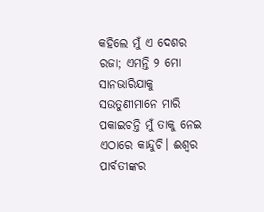କହିଲେ ମୁଁ ଏ ଦେଶର ରଜା; ଏମନ୍ତି ୨ ମୋ ସାନଭାରିଯାକୁ ସଉତୁଣୀମାନେ ମାରି ପକାଇଚନ୍ତି ମୁଁ ତାକୁ ନେଇ ଏଠାରେ କାନ୍ଦୁଚି। ଈଶ୍ୱର ପାର୍ବତୀଙ୍କର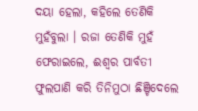ଦୟା ହେଲା, କହିଲେ ତେଣିକି ମୁହଁବୁଲା । ରଜା ତେଣିକି ମୁହଁ ଫେରା‌ଇଲେ, ଈଶ୍ବର ପାର୍ବତୀ ଫୁଲପାଣି କରି ତିନିମୁଠା ଛିଞ୍ଚିଦେଲେ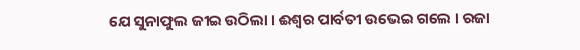ଯେ ସୁନାଫୁଲ ଜୀଇ ଉଠିଲା । ଈଶ୍ୱର ପାର୍ବତୀ ଉଭେଇ ଗଲେ । ରଜା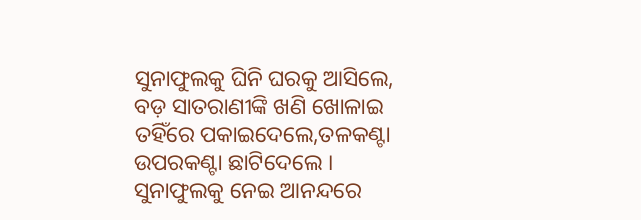ସୁନାଫୁଲକୁ ଘିନି ଘରକୁ ଆସିଲେ, ବଡ଼ ସାତରାଣୀଙ୍କି ଖଣି ଖୋଳାଇ ତ‌ହିଁରେ ପକାଇଦେଲେ,ତଳକଣ୍ଟା ଉପରକଣ୍ଟା ଛାଟିଦେଲେ । ସୁନାଫୁଲକୁ ନେଇ ଆନନ୍ଦରେ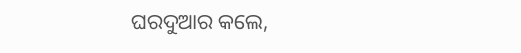ଘରଦୁଆର କଲେ,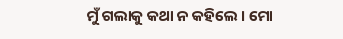ମୁଁ ଗଲାକୁ କଥା ନ କ‌ହିଲେ । ମୋ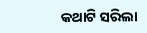କଥାଟି ସରିଲା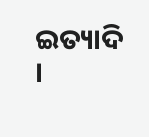ଇତ୍ୟାଦି ।